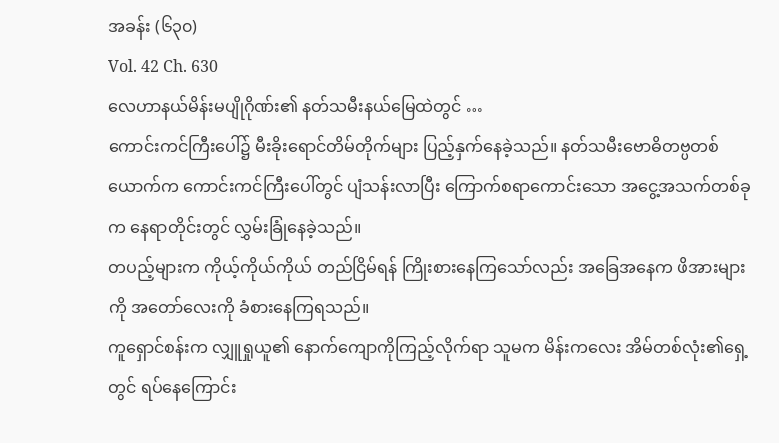အခန်း (၆၃၀)
Vol. 42 Ch. 630
လေဟာနယ်မိန်းမပျိုဂိုဏ်း၏ နတ်သမီးနယ်မြေထဲတွင် …
ကောင်းကင်ကြီးပေါ်၌ မီးခိုးရောင်တိမ်တိုက်များ ပြည့်နှက်နေခဲ့သည်။ နတ်သမီးဗောဓိတဗ္ပတစ်ယောက်က ကောင်းကင်ကြီးပေါ်တွင် ပျံသန်းလာပြီး ကြောက်စရာကောင်းသော အငွေ့အသက်တစ်ခုက နေရာတိုင်းတွင် လွှမ်းခြုံနေခဲ့သည်။
တပည့်များက ကိုယ့်ကိုယ်ကိုယ် တည်ငြိမ်ရန် ကြိုးစားနေကြသော်လည်း အခြေအနေက ဖိအားများကို အတော်လေးကို ခံစားနေကြရသည်။
ကူရှောင်စန်းက လျှူရှုယူ၏ နောက်ကျောကိုကြည့်လိုက်ရာ သူမက မိန်းကလေး အိမ်တစ်လုံး၏ရှေ့တွင် ရပ်နေကြောင်း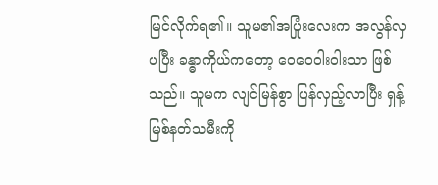မြင်လိုက်ရ၏။ သူမ၏အပြုံးလေးက အလွန်လှပပြီး ခန္ဓာကိုယ်ကတော့ ဝေဝေဝါးဝါးသာ ဖြစ်သည်။ သူမက လျင်မြန်စွာ ပြန်လှည့်လာပြီး ရှန့်မြစ်နတ်သမီးကို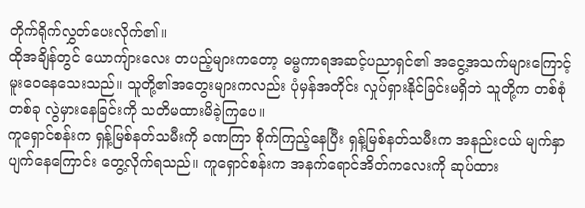တိုက်ရိုက်လွှတ်ပေးလိုက်၏။
ထိုအချိန်တွင် ယောကျ်ားလေး တပည့်များကတော့ ဓမ္မကာရအဆင့်ပညာရှင်၏ အငွေ့အသက်များကြောင့် မူးဝေနေသေးသည်။ သူတို့၏အတွေးများကလည်း ပုံမှန်အတိုင်း လှုပ်ရှားနိုင်ခြင်းမရှိဘဲ သူတို့က တစ်စုံတစ်ခု လွဲမှားနေခြင်းကို သတိမထားမိခဲ့ကြပေ။
ကူရှောင်စန်းက ရှန့်မြစ်နတ်သမီးကို ခဏကြာ စိုက်ကြည့်နေပြီး ရှန့်မြစ်နတ်သမီးက အနည်းငယ် မျက်နှာပျက်နေကြောင်း တွေ့လိုက်ရသည်။ ကူရှောင်စန်းက အနက်ရောင်အိတ်ကလေးကို ဆုပ်ထား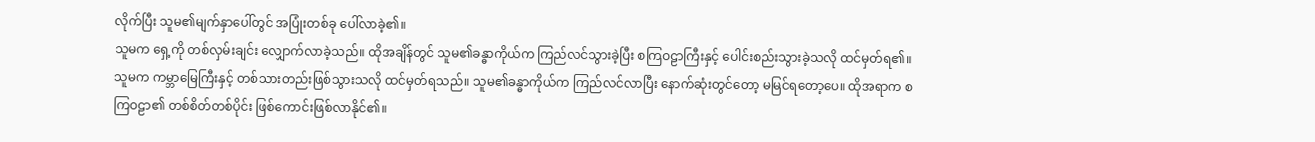လိုက်ပြီး သူမ၏မျက်နှာပေါ်တွင် အပြုံးတစ်ခု ပေါ်လာခဲ့၏။
သူမက ရှေ့ကို တစ်လှမ်းချင်း လျှောက်လာခဲ့သည်။ ထိုအချိန်တွင် သူမ၏ခန္ဓာကိုယ်က ကြည်လင်သွားခဲ့ပြီး စကြဝဠာကြီးနှင့် ပေါင်းစည်းသွားခဲ့သလို ထင်မှတ်ရ၏။ သူမက ကမ္ဘာမြေကြီးနှင့် တစ်သားတည်းဖြစ်သွားသလို ထင်မှတ်ရသည်။ သူမ၏ခန္ဓာကိုယ်က ကြည်လင်လာပြီး နောက်ဆုံးတွင်တော့ မမြင်ရတော့ပေ။ ထိုအရာက စကြဝဠာ၏ တစ်စိတ်တစ်ပိုင်း ဖြစ်ကောင်းဖြစ်လာနိုင်၏။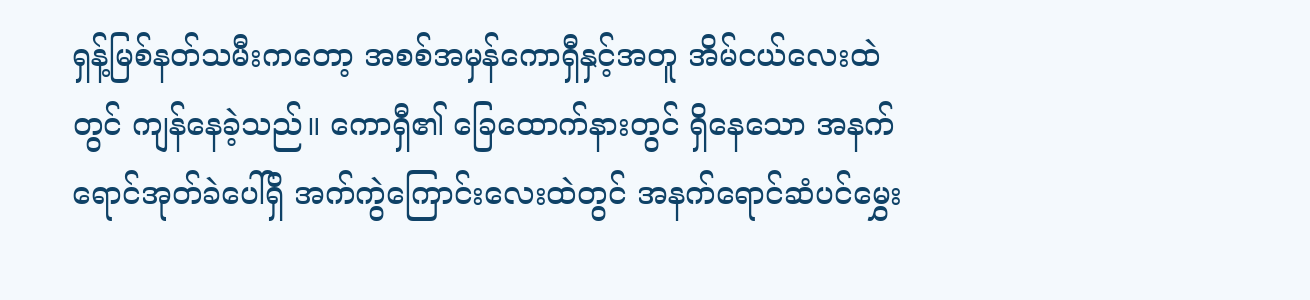ရှန့်မြစ်နတ်သမီးကတော့ အစစ်အမှန်ကောရှီနှင့်အတူ အိမ်ငယ်လေးထဲတွင် ကျန်နေခဲ့သည်။ ကောရှီ၏ ခြေထောက်နားတွင် ရှိနေသော အနက်ရောင်အုတ်ခဲပေါ်ရှိ အက်ကွဲကြောင်းလေးထဲတွင် အနက်ရောင်ဆံပင်မွှေး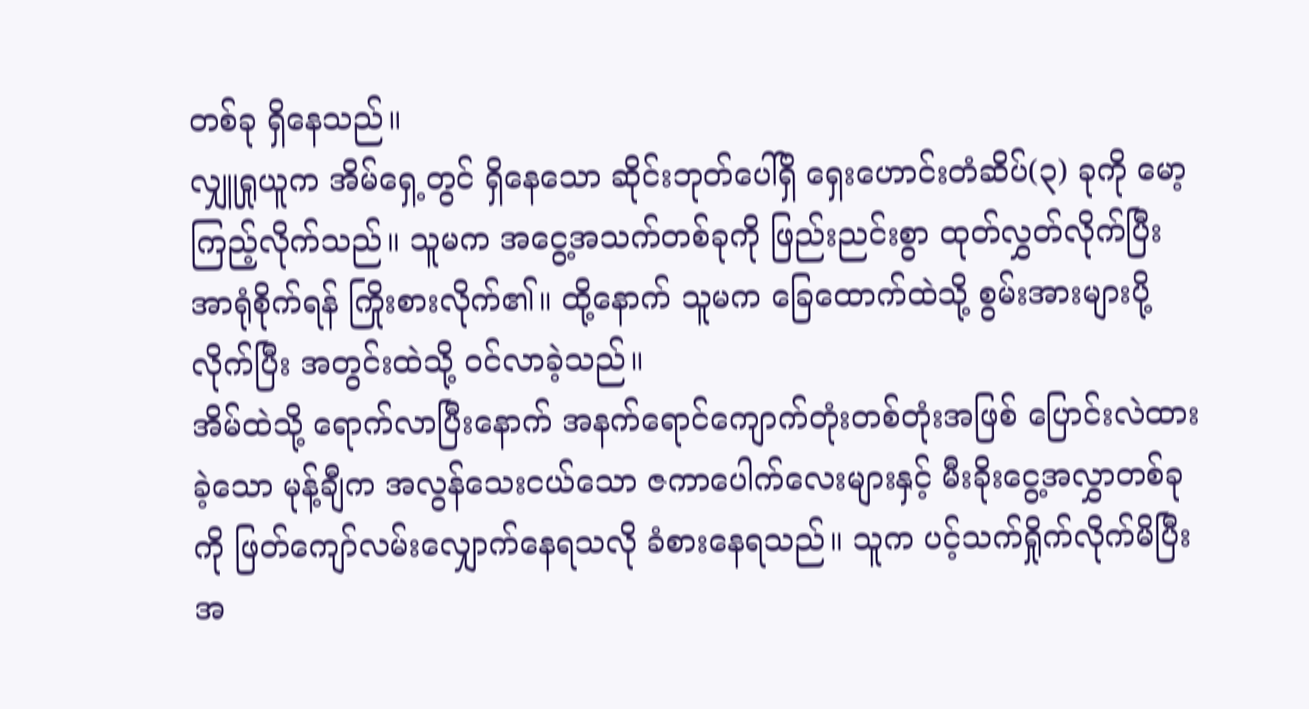တစ်ခု ရှိနေသည်။
လျှူရှုယူက အိမ်ရှေ့တွင် ရှိနေသော ဆိုင်းဘုတ်ပေါ်ရှိ ရှေးဟောင်းတံဆိပ်(၃) ခုကို မော့ကြည့်လိုက်သည်။ သူမက အငွေ့အသက်တစ်ခုကို ဖြည်းညင်းစွာ ထုတ်လွှတ်လိုက်ပြီး အာရုံစိုက်ရန် ကြိုးစားလိုက်၏။ ထို့နောက် သူမက ခြေထောက်ထဲသို့ စွမ်းအားများပို့လိုက်ပြီး အတွင်းထဲသို့ ဝင်လာခဲ့သည်။
အိမ်ထဲသို့ ရောက်လာပြီးနောက် အနက်ရောင်ကျောက်တုံးတစ်တုံးအဖြစ် ပြောင်းလဲထားခဲ့သော မုန့်ချီက အလွန်သေးငယ်သော ဇကာပေါက်လေးများနှင့် မီးခိုးငွေ့အလွှာတစ်ခုကို ဖြတ်ကျော်လမ်းလျှောက်နေရသလို ခံစားနေရသည်။ သူက ပင့်သက်ရှိုက်လိုက်မိပြီး အ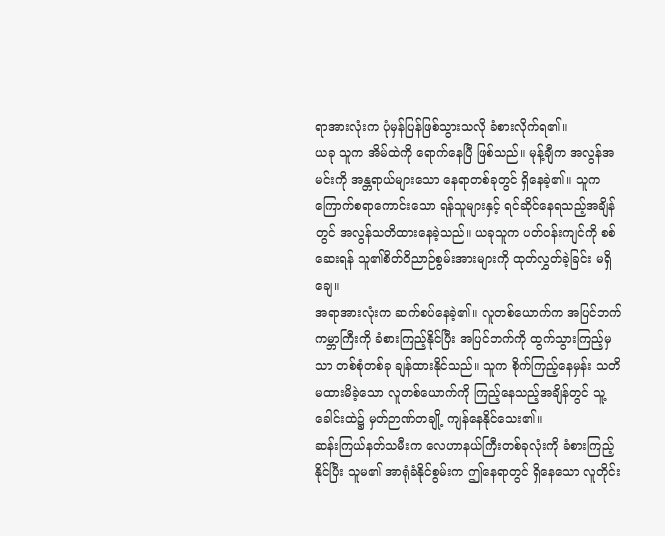ရာအားလုံးက ပုံမှန်ပြန်ဖြစ်သွားသလို ခံစားလိုက်ရ၏။
ယခု သူက အိမ်ထဲကို ရောက်နေပြီ ဖြစ်သည်။ မုန့်ချီက အလွန်အမင်းကို အန္တရာယ်များသော နေရာတစ်ခုတွင် ရှိနေခဲ့၏။ သူက ကြောက်စရာကောင်းသော ရန်သူများနှင့် ရင်ဆိုင်နေရသည့်အချိန်တွင် အလွန်သတိထားနေခဲ့သည်။ ယခုသူက ပတ်ဝန်းကျင်ကို စစ်ဆေးရန် သူ၏စိတ်ဝိညာဉ်စွမ်းအားများကို ထုတ်လွှတ်ခဲ့ခြင်း မရှိချေ။
အရာအားလုံးက ဆက်စပ်နေခဲ့၏။ လူတစ်ယောက်က အပြင်ဘက်ကမ္ဘာကြီးကို ခံစားကြည့်နိုင်ပြီး အပြင်ဘက်ကို ထွက်သွားကြည့်မှသာ တစ်စုံတစ်ခု ချန်ထားနိုင်သည်။ သူက စိုက်ကြည့်နေမှန်း သတိမထားမိခဲ့သော လူတစ်ယောက်ကို ကြည့်နေသည့်အချိန်တွင် သူ့ခေါင်းထဲ၌ မှတ်ဉာဏ်တချို့ ကျန်နေနိုင်သေး၏။
ဆန်းကြယ်နတ်သမီးက လေဟာနယ်ကြီးတစ်ခုလုံးကို ခံစားကြည့်နိုင်ပြီး သူမ၏ အာရုံခံနိုင်စွမ်းက ဤနေရာတွင် ရှိနေသော လူတိုင်း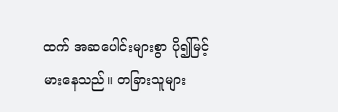ထက် အဆပေါင်းများစွာ ပို၍မြင့်မားနေသည်။ တခြားသူများ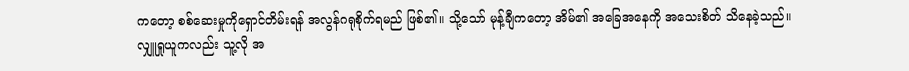ကတော့ စစ်ဆေးမှုကိုရှောင်တိမ်းရန် အလွန်ဂရုစိုက်ရမည် ဖြစ်၏။ သို့သော် မုန့်ချီကတော့ အိမ်၏ အခြေအနေကို အသေးစိတ် သိနေခဲ့သည်။
လျှူရှုယူကလည်း သူ့လို အ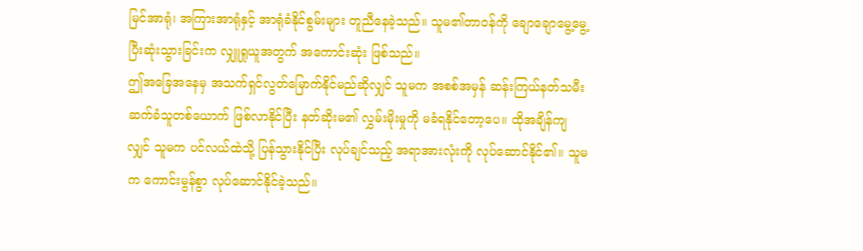မြင်အာရုံ၊ အကြားအာရုံနှင့် အာရုံခံနိုင်စွမ်းများ တူညီနေခဲ့သည်။ သူမ၏တာဝန်ကို ချောချောမွေ့မွေ့ ပြီးဆုံးသွားခြင်းက လျှူရှုယူအတွက် အကောင်းဆုံး ဖြစ်သည်။
ဤအခြေအနေမှ အသက်ရှင်လွတ်မြောက်နိုင်မည်ဆိုလျှင် သူမက အစစ်အမှန် ဆန်းကြယ်နတ်သမီး ဆက်ခံသူတစ်ယောက် ဖြစ်လာနိုင်ပြီး နတ်ဆိုးမ၏ လွှမ်းမိုးမှုကို မခံရနိုင်တော့ပေ။ ထိုအချိန်ကျလျှင် သူမက ပင်လယ်ထဲသို့ ပြန်သွားနိုင်ပြီး လုပ်ချင်သည့် အရာအားလုံးကို လုပ်ဆောင်နိုင်၏။ သူမက ကောင်းမွန်စွာ လုပ်ဆောင်နိုင်ခဲ့သည်။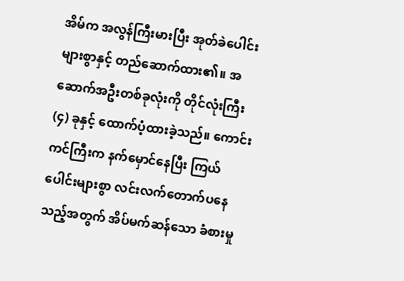အိမ်က အလွန်ကြီးမားပြီး အုတ်ခဲပေါင်းများစွာနှင့် တည်ဆောက်ထား၏။ အဆောက်အဦးတစ်ခုလုံးကို တိုင်လုံးကြီး (၄) ခုနှင့် ထောက်ပံ့ထားခဲ့သည်။ ကောင်းကင်ကြီးက နက်မှောင်နေပြီး ကြယ်ပေါင်းများစွာ လင်းလက်တောက်ပနေသည့်အတွက် အိပ်မက်ဆန်သော ခံစားမှု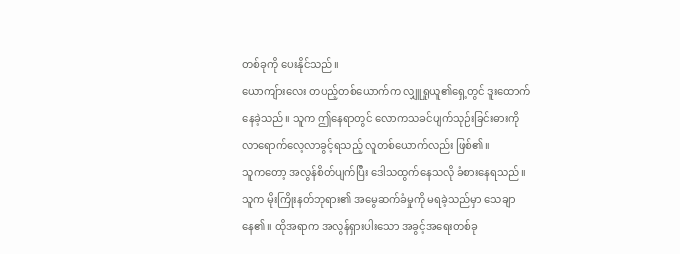တစ်ခုကို ပေးနိုင်သည်။
ယောကျ်ားလေး တပည့်တစ်ယောက်က လျှူရှုယူ၏ရှေ့တွင် ဒူးထောက်နေခဲ့သည်။ သူက ဤနေရာတွင် လောကသခင်ပျက်သုဉ်းခြင်းဓားကို လာရောက်လေ့လာခွင့်ရသည့် လူတစ်ယောက်လည်း ဖြစ်၏။
သူကတော့ အလွန်စိတ်ပျက်ပြီး ဒေါသထွက်နေသလို ခံစားနေရသည်။ သူက မိုးကြိုးနတ်ဘုရား၏ အမွေဆက်ခံမှုကို မရခဲ့သည်မှာ သေချာနေ၏။ ထိုအရာက အလွန်ရှားပါးသော အခွင့်အရေးတစ်ခု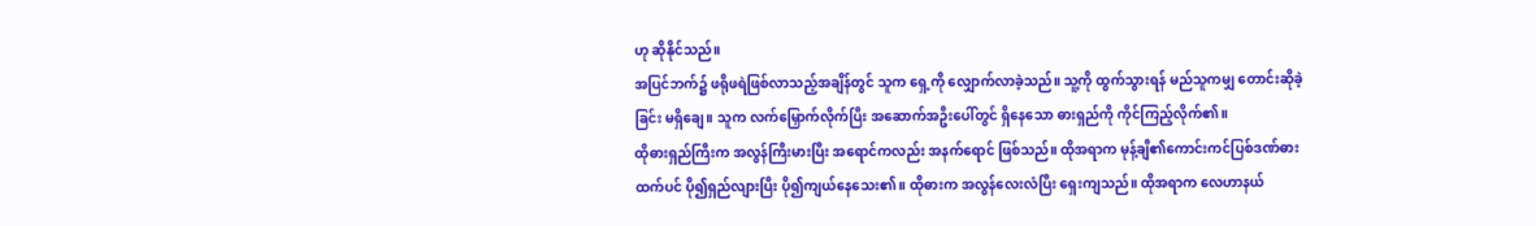ဟု ဆိုနိုင်သည်။
အပြင်ဘက်၌ ဖရိုဖရဲဖြစ်လာသည့်အချိန်တွင် သူက ရှေ့ကို လျှောက်လာခဲ့သည်။ သူ့ကို ထွက်သွားရန် မည်သူကမျှ တောင်းဆိုခဲ့ခြင်း မရှိချေ။ သူက လက်မြှောက်လိုက်ပြီး အဆောက်အဦးပေါ်တွင် ရှိနေသော ဓားရှည်ကို ကိုင်ကြည့်လိုက်၏။
ထိုဓားရှည်ကြီးက အလွန်ကြီးမားပြီး အရောင်ကလည်း အနက်ရောင် ဖြစ်သည်။ ထိုအရာက မုန့်ချီ၏ကောင်းကင်ပြစ်ဒဏ်ဓားထက်ပင် ပို၍ရှည်လျားပြီး ပို၍ကျယ်နေသေး၏။ ထိုဓားက အလွန်လေးလံပြီး ရှေးကျသည်။ ထိုအရာက လေဟာနယ်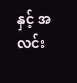နှင့် အလင်း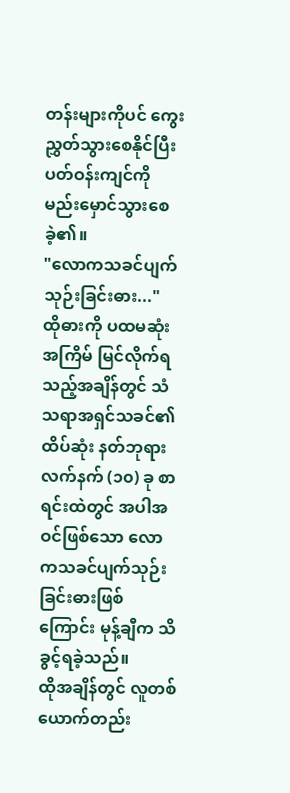တန်းများကိုပင် ကွေးညွှတ်သွားစေနိုင်ပြီး ပတ်ဝန်းကျင်ကို မည်းမှောင်သွားစေခဲ့၏။
"လောကသခင်ပျက်သုဉ်းခြင်းဓား..."
ထိုဓားကို ပထမဆုံးအကြိမ် မြင်လိုက်ရသည့်အချိန်တွင် သံသရာအရှင်သခင်၏ ထိပ်ဆုံး နတ်ဘုရားလက်နက် (၁၀) ခု စာရင်းထဲတွင် အပါအဝင်ဖြစ်သော လောကသခင်ပျက်သုဉ်းခြင်းဓားဖြစ်ကြောင်း မုန့်ချီက သိခွင့်ရခဲ့သည်။
ထိုအချိန်တွင် လူတစ်ယောက်တည်း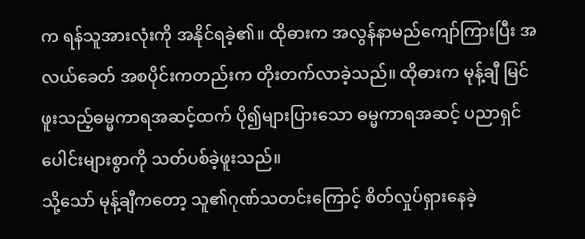က ရန်သူအားလုံးကို အနိုင်ရခဲ့၏။ ထိုဓားက အလွန်နာမည်ကျော်ကြားပြီး အလယ်ခေတ် အစပိုင်းကတည်းက တိုးတက်လာခဲ့သည်။ ထိုဓားက မုန့်ချီ မြင်ဖူးသည့်ဓမ္မကာရအဆင့်ထက် ပို၍များပြားသော ဓမ္မကာရအဆင့် ပညာရှင်ပေါင်းများစွာကို သတ်ပစ်ခဲ့ဖူးသည်။
သို့သော် မုန့်ချီကတော့ သူ၏ဂုဏ်သတင်းကြောင့် စိတ်လှုပ်ရှားနေခဲ့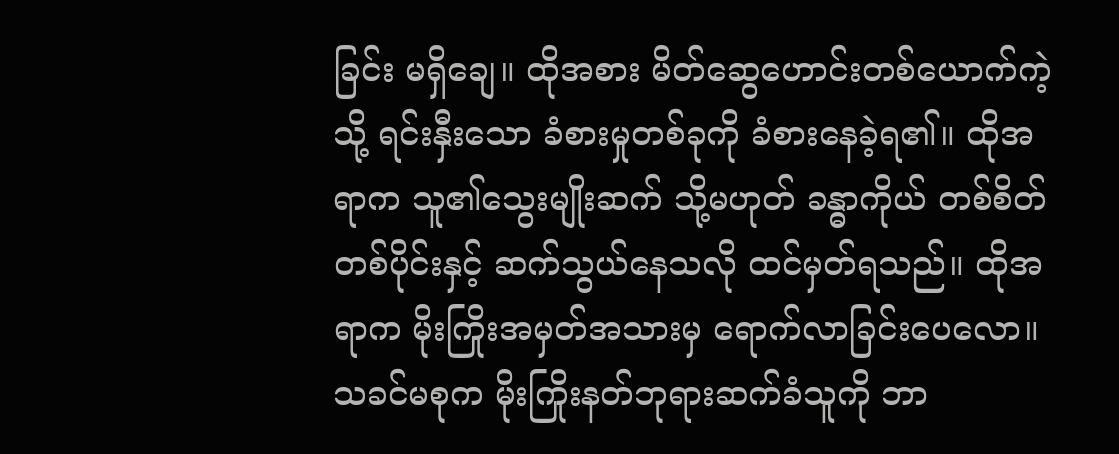ခြင်း မရှိချေ။ ထိုအစား မိတ်ဆွေဟောင်းတစ်ယောက်ကဲ့သို့ ရင်းနှီးသော ခံစားမှုတစ်ခုကို ခံစားနေခဲ့ရ၏။ ထိုအရာက သူ၏သွေးမျိုးဆက် သို့မဟုတ် ခန္ဓာကိုယ် တစ်စိတ်တစ်ပိုင်းနှင့် ဆက်သွယ်နေသလို ထင်မှတ်ရသည်။ ထိုအရာက မိုးကြိုးအမှတ်အသားမှ ရောက်လာခြင်းပေလော။
သခင်မစုက မိုးကြိုးနတ်ဘုရားဆက်ခံသူကို ဘာ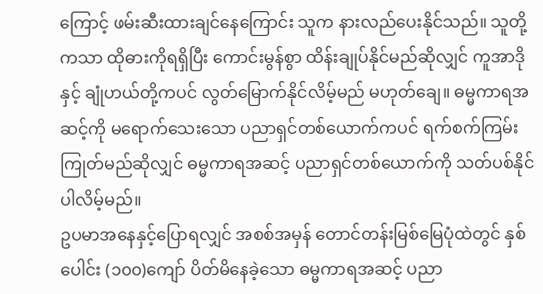ကြောင့် ဖမ်းဆီးထားချင်နေကြောင်း သူက နားလည်ပေးနိုင်သည်။ သူတို့ကသာ ထိုဓားကိုရရှိပြီး ကောင်းမွန်စွာ ထိန်းချုပ်နိုင်မည်ဆိုလျှင် ကူအာဒိုနှင့် ချုံဟယ်တို့ကပင် လွတ်မြောက်နိုင်လိမ့်မည် မဟုတ်ချေ။ ဓမ္မကာရအဆင့်ကို မရောက်သေးသော ပညာရှင်တစ်ယောက်ကပင် ရက်စက်ကြမ်းကြုတ်မည်ဆိုလျှင် ဓမ္မကာရအဆင့် ပညာရှင်တစ်ယောက်ကို သတ်ပစ်နိုင်ပါလိမ့်မည်။
ဥပမာအနေနှင့်ပြောရလျှင် အစစ်အမှန် တောင်တန်းမြစ်မြေပုံထဲတွင် နှစ်ပေါင်း (၁၀၀)ကျော် ပိတ်မိနေခဲ့သော ဓမ္မကာရအဆင့် ပညာ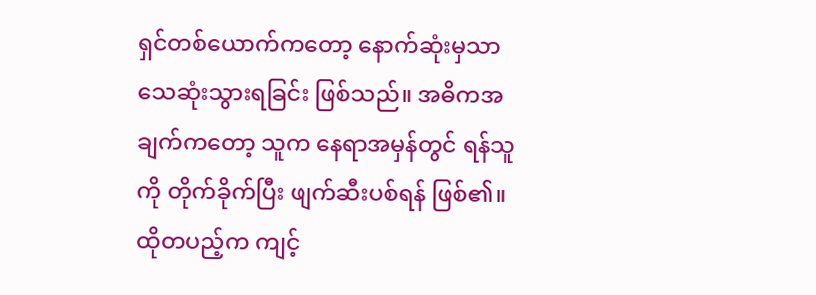ရှင်တစ်ယောက်ကတော့ နောက်ဆုံးမှသာ သေဆုံးသွားရခြင်း ဖြစ်သည်။ အဓိကအချက်ကတော့ သူက နေရာအမှန်တွင် ရန်သူကို တိုက်ခိုက်ပြီး ဖျက်ဆီးပစ်ရန် ဖြစ်၏။
ထိုတပည့်က ကျင့်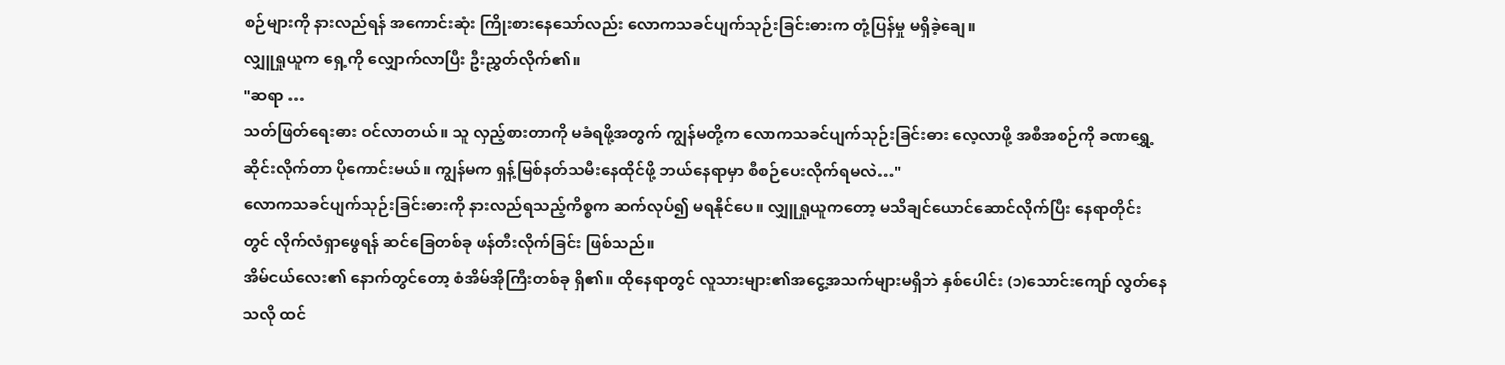စဉ်များကို နားလည်ရန် အကောင်းဆုံး ကြိုးစားနေသော်လည်း လောကသခင်ပျက်သုဉ်းခြင်းဓားက တုံ့ပြန်မှု မရှိခဲ့ချေ။
လျှူရှုယူက ရှေ့ကို လျှောက်လာပြီး ဦးညွှတ်လိုက်၏။
"ဆရာ …
သတ်ဖြတ်ရေးဓား ဝင်လာတယ်။ သူ လှည့်စားတာကို မခံရဖို့အတွက် ကျွန်မတို့က လောကသခင်ပျက်သုဉ်းခြင်းဓား လေ့လာဖို့ အစီအစဉ်ကို ခဏရွှေ့ဆိုင်းလိုက်တာ ပိုကောင်းမယ်။ ကျွန်မက ရှန့်မြစ်နတ်သမီးနေထိုင်ဖို့ ဘယ်နေရာမှာ စီစဉ်ပေးလိုက်ရမလဲ…"
လောကသခင်ပျက်သုဉ်းခြင်းဓားကို နားလည်ရသည့်ကိစ္စက ဆက်လုပ်၍ မရနိုင်ပေ။ လျှူရှုယူကတော့ မသိချင်ယောင်ဆောင်လိုက်ပြီး နေရာတိုင်းတွင် လိုက်လံရှာဖွေရန် ဆင်ခြေတစ်ခု ဖန်တီးလိုက်ခြင်း ဖြစ်သည်။
အိမ်ငယ်လေး၏ နောက်တွင်တော့ စံအိမ်အိုကြီးတစ်ခု ရှိ၏။ ထိုနေရာတွင် လူသားများ၏အငွေ့အသက်များမရှိဘဲ နှစ်ပေါင်း (၁)သောင်းကျော် လွတ်နေသလို ထင်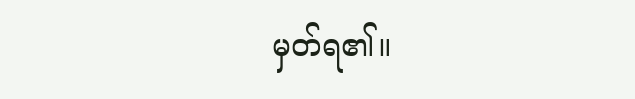မှတ်ရ၏။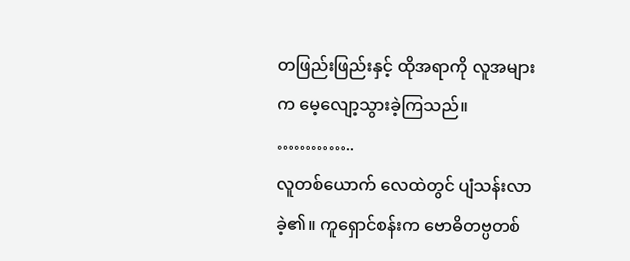တဖြည်းဖြည်းနှင့် ထိုအရာကို လူအများက မေ့လျော့သွားခဲ့ကြသည်။
…………..
လူတစ်ယောက် လေထဲတွင် ပျံသန်းလာခဲ့၏။ ကူရှောင်စန်းက ဗောဓိတဗ္ပတစ်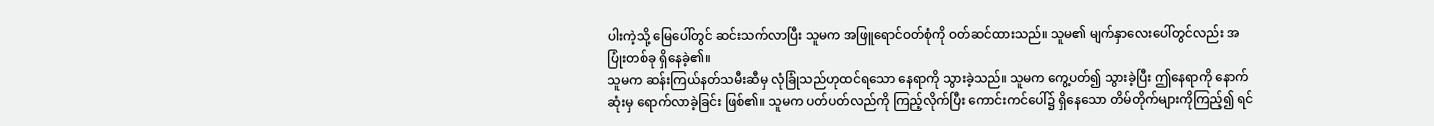ပါးကဲ့သို့ မြေပေါ်တွင် ဆင်းသက်လာပြီး သူမက အဖြူရောင်ဝတ်စုံကို ဝတ်ဆင်ထားသည်။ သူမ၏ မျက်နှာလေးပေါ်တွင်လည်း အပြုံးတစ်ခု ရှိနေခဲ့၏။
သူမက ဆန်းကြယ်နတ်သမီးဆီမှ လုံခြုံသည်ဟုထင်ရသော နေရာကို သွားခဲ့သည်။ သူမက ကွေ့ပတ်၍ သွားခဲ့ပြီး ဤနေရာကို နောက်ဆုံးမှ ရောက်လာခဲ့ခြင်း ဖြစ်၏။ သူမက ပတ်ပတ်လည်ကို ကြည့်လိုက်ပြီး ကောင်းကင်ပေါ်၌ ရှိနေသော တိမ်တိုက်များကိုကြည့်၍ ရင်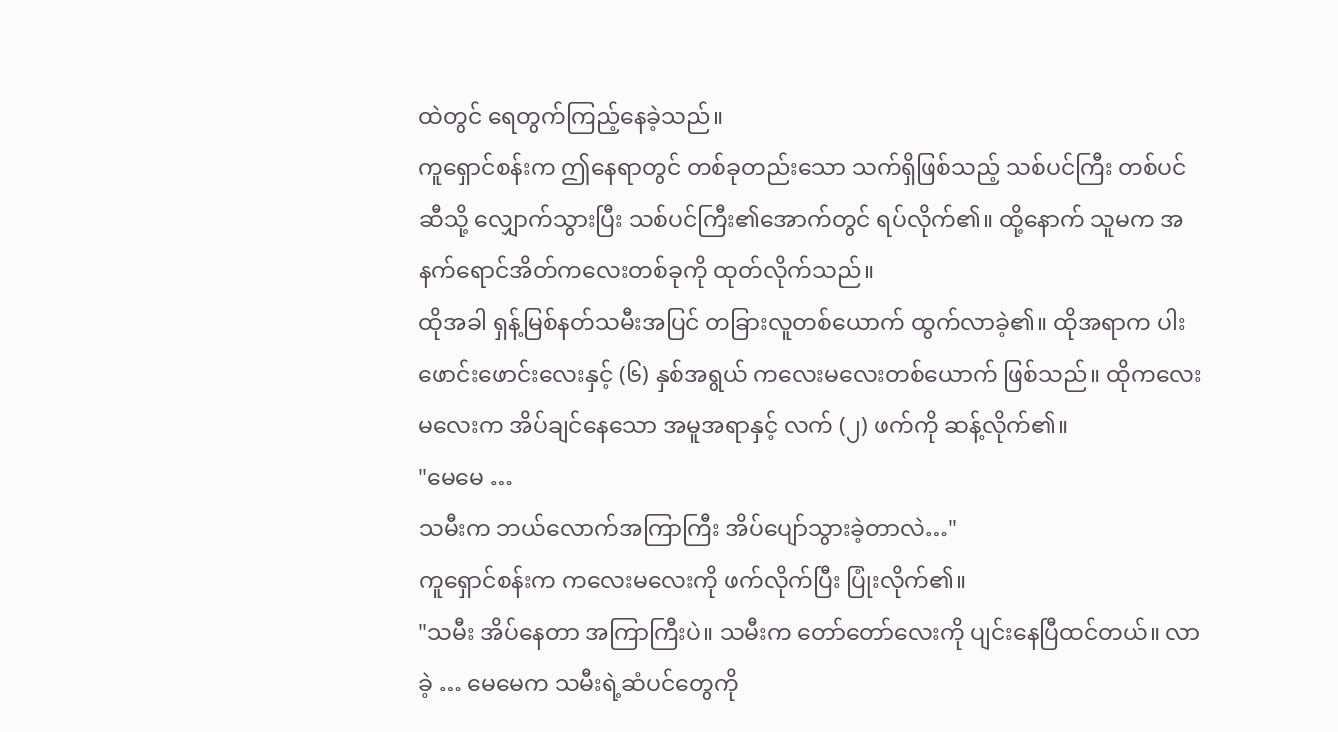ထဲတွင် ရေတွက်ကြည့်နေခဲ့သည်။
ကူရှောင်စန်းက ဤနေရာတွင် တစ်ခုတည်းသော သက်ရှိဖြစ်သည့် သစ်ပင်ကြီး တစ်ပင်ဆီသို့ လျှောက်သွားပြီး သစ်ပင်ကြီး၏အောက်တွင် ရပ်လိုက်၏။ ထို့နောက် သူမက အနက်ရောင်အိတ်ကလေးတစ်ခုကို ထုတ်လိုက်သည်။
ထိုအခါ ရှန့်မြစ်နတ်သမီးအပြင် တခြားလူတစ်ယောက် ထွက်လာခဲ့၏။ ထိုအရာက ပါးဖောင်းဖောင်းလေးနှင့် (၆) နှစ်အရွယ် ကလေးမလေးတစ်ယောက် ဖြစ်သည်။ ထိုကလေးမလေးက အိပ်ချင်နေသော အမူအရာနှင့် လက် (၂) ဖက်ကို ဆန့်လိုက်၏။
"မေမေ …
သမီးက ဘယ်လောက်အကြာကြီး အိပ်ပျော်သွားခဲ့တာလဲ…"
ကူရှောင်စန်းက ကလေးမလေးကို ဖက်လိုက်ပြီး ပြုံးလိုက်၏။
"သမီး အိပ်နေတာ အကြာကြီးပဲ။ သမီးက တော်တော်လေးကို ပျင်းနေပြီထင်တယ်။ လာခဲ့ … မေမေက သမီးရဲ့ဆံပင်တွေကို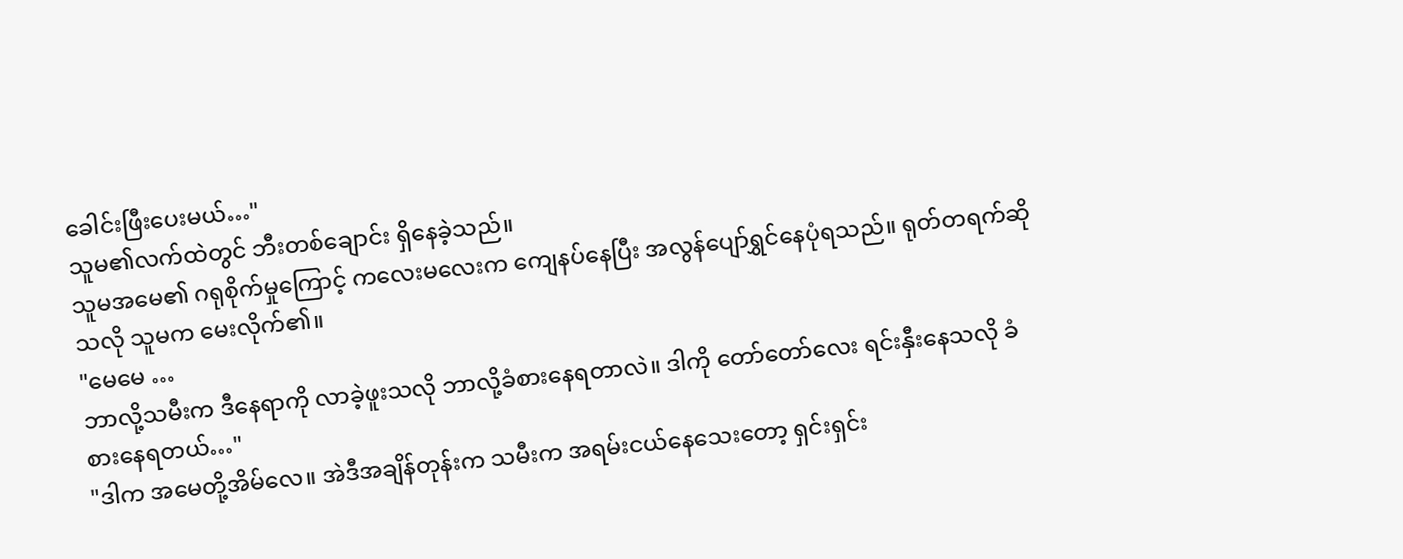ခေါင်းဖြီးပေးမယ်…"
သူမ၏လက်ထဲတွင် ဘီးတစ်ချောင်း ရှိနေခဲ့သည်။
သူမအမေ၏ ဂရုစိုက်မှုကြောင့် ကလေးမလေးက ကျေနပ်နေပြီး အလွန်ပျော်ရွှင်နေပုံရသည်။ ရုတ်တရက်ဆိုသလို သူမက မေးလိုက်၏။
"မေမေ …
ဘာလို့သမီးက ဒီနေရာကို လာခဲ့ဖူးသလို ဘာလို့ခံစားနေရတာလဲ။ ဒါကို တော်တော်လေး ရင်းနှီးနေသလို ခံစားနေရတယ်…"
"ဒါက အမေတို့အိမ်လေ။ အဲဒီအချိန်တုန်းက သမီးက အရမ်းငယ်နေသေးတော့ ရှင်းရှင်း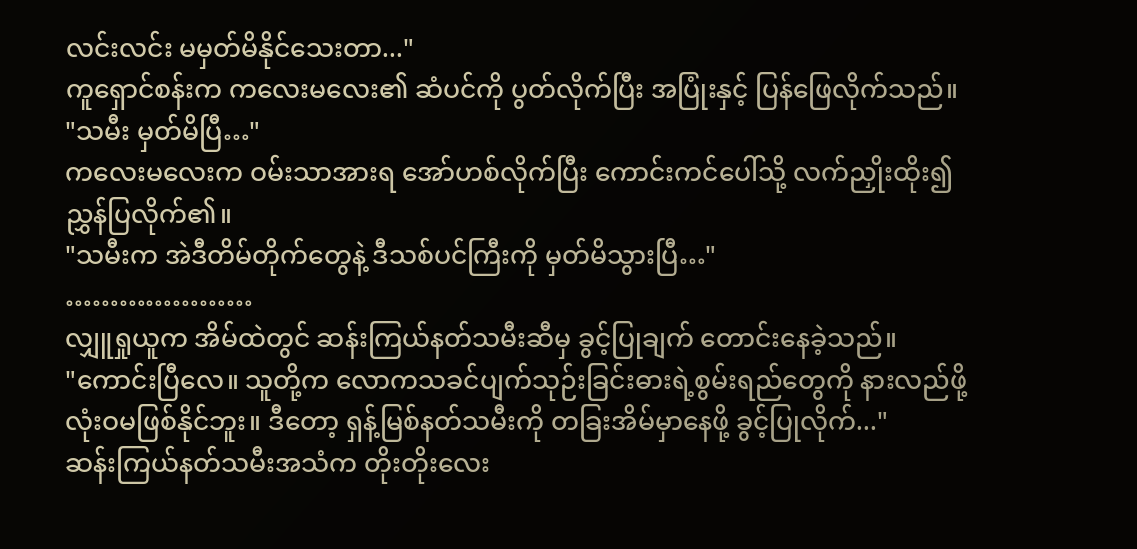လင်းလင်း မမှတ်မိနိုင်သေးတာ..."
ကူရှောင်စန်းက ကလေးမလေး၏ ဆံပင်ကို ပွတ်လိုက်ပြီး အပြုံးနှင့် ပြန်ဖြေလိုက်သည်။
"သမီး မှတ်မိပြီ…"
ကလေးမလေးက ဝမ်းသာအားရ အော်ဟစ်လိုက်ပြီး ကောင်းကင်ပေါ်သို့ လက်ညှိုးထိုး၍ ညွှန်ပြလိုက်၏။
"သမီးက အဲဒီတိမ်တိုက်တွေနဲ့ ဒီသစ်ပင်ကြီးကို မှတ်မိသွားပြီ…"
…………………
လျှူရှုယူက အိမ်ထဲတွင် ဆန်းကြယ်နတ်သမီးဆီမှ ခွင့်ပြုချက် တောင်းနေခဲ့သည်။
"ကောင်းပြီလေ။ သူတို့က လောကသခင်ပျက်သုဉ်းခြင်းဓားရဲ့စွမ်းရည်တွေကို နားလည်ဖို့ လုံးဝမဖြစ်နိုင်ဘူး။ ဒီတော့ ရှန့်မြစ်နတ်သမီးကို တခြးအိမ်မှာနေဖို့ ခွင့်ပြုလိုက်..."
ဆန်းကြယ်နတ်သမီးအသံက တိုးတိုးလေး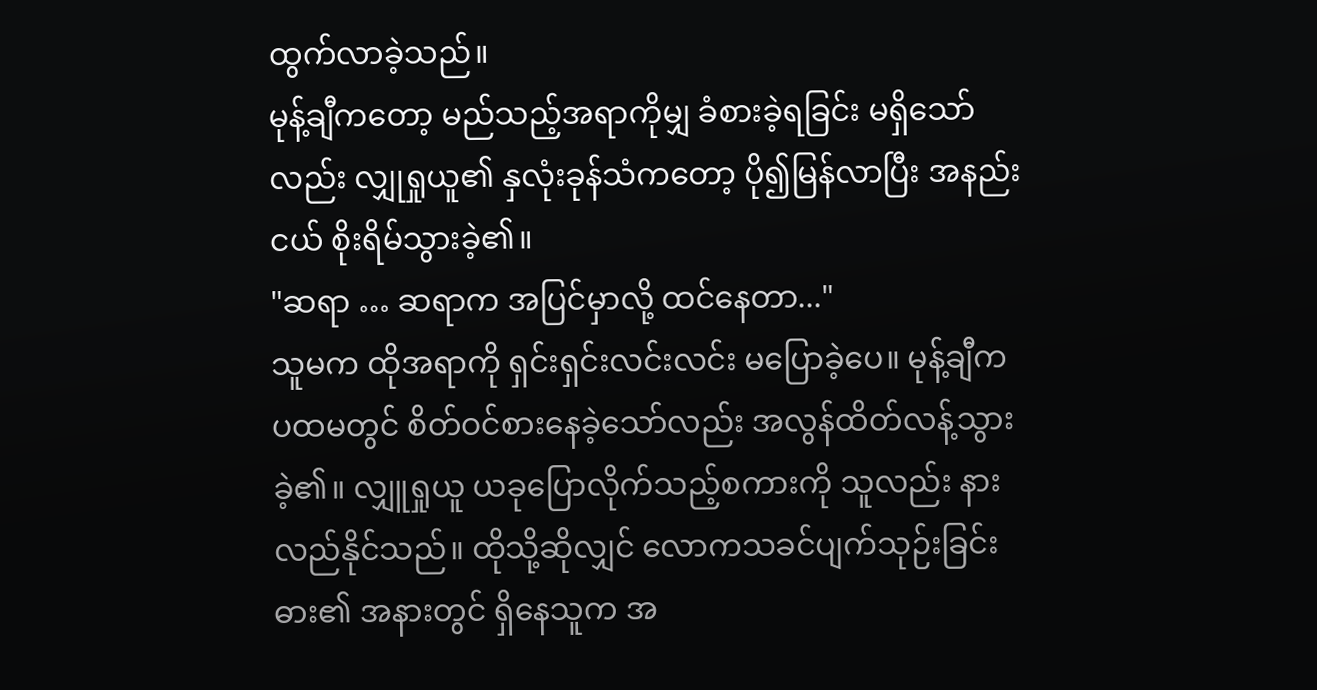ထွက်လာခဲ့သည်။
မုန့်ချီကတော့ မည်သည့်အရာကိုမျှ ခံစားခဲ့ရခြင်း မရှိသော်လည်း လျှုရှုယူ၏ နှလုံးခုန်သံကတော့ ပို၍မြန်လာပြီး အနည်းငယ် စိုးရိမ်သွားခဲ့၏။
"ဆရာ … ဆရာက အပြင်မှာလို့ ထင်နေတာ..."
သူမက ထိုအရာကို ရှင်းရှင်းလင်းလင်း မပြောခဲ့ပေ။ မုန့်ချီက ပထမတွင် စိတ်ဝင်စားနေခဲ့သော်လည်း အလွန်ထိတ်လန့်သွားခဲ့၏။ လျှူရှုယူ ယခုပြောလိုက်သည့်စကားကို သူလည်း နားလည်နိုင်သည်။ ထိုသို့ဆိုလျှင် လောကသခင်ပျက်သုဉ်းခြင်းဓား၏ အနားတွင် ရှိနေသူက အ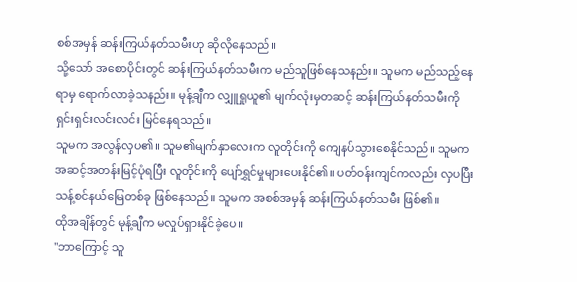စစ်အမှန် ဆန်းကြယ်နတ်သမီးဟု ဆိုလိုနေသည်။
သို့သော် အစောပိုင်းတွင် ဆန်းကြယ်နတ်သမီးက မည်သူဖြစ်နေသနည်း။ သူမက မည်သည့်နေရာမှ ရောက်လာခဲ့သနည်း။ မုန့်ချီက လျှူရှုယူ၏ မျက်လုံးမှတဆင့် ဆန်းကြယ်နတ်သမီးကို ရှင်းရှင်းလင်းလင်း မြင်နေရသည်။
သူမက အလွန်လှပ၏။ သူမ၏မျက်နှာလေးက လူတိုင်းကို ကျေနပ်သွားစေနိုင်သည်။ သူမက အဆင့်အတန်းမြင့်ပုံရပြီး လူတိုင်းကို ပျော်ရွှင်မှုများပေးနိုင်၏။ ပတ်ဝန်းကျင်ကလည်း လှပပြီး သန့်စင်နယ်မြေတစ်ခု ဖြစ်နေသည်။ သူမက အစစ်အမှန် ဆန်းကြယ်နတ်သမီး ဖြစ်၏။
ထိုအချိန်တွင် မုန့်ချီက မလှုပ်ရှားနိုင်ခဲ့ပေ။
"ဘာကြောင့် သူ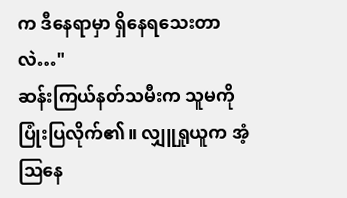က ဒီနေရာမှာ ရှိနေရသေးတာလဲ…"
ဆန်းကြယ်နတ်သမီးက သူမကို ပြုံးပြလိုက်၏။ လျှူရှုယူက အံ့ဩနေ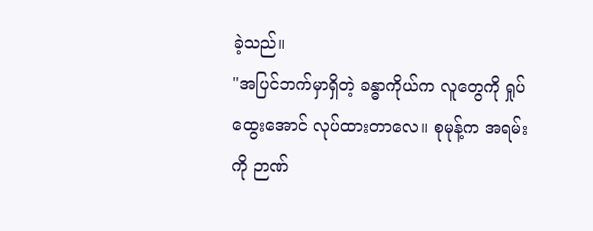ခဲ့သည်။
"အပြင်ဘက်မှာရှိတဲ့ ခန္ဓာကိုယ်က လူတွေကို ရှုပ်ထွေးအောင် လုပ်ထားတာလေ။ စုမုန့်က အရမ်းကို ဉာဏ်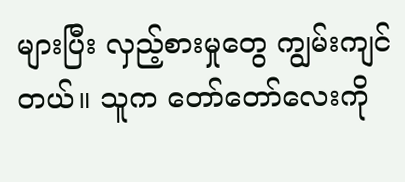များပြီး လှည့်စားမှုတွေ ကျွမ်းကျင်တယ်။ သူက တော်တော်လေးကို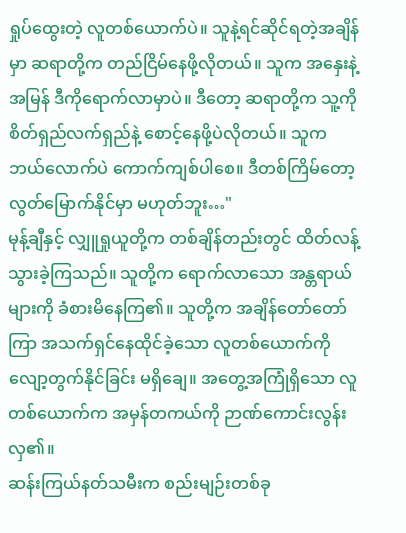ရှုပ်ထွေးတဲ့ လူတစ်ယောက်ပဲ။ သူနဲ့ရင်ဆိုင်ရတဲ့အချိန်မှာ ဆရာတို့က တည်ငြိမ်နေဖို့လိုတယ်။ သူက အနှေးနဲ့အမြန် ဒီကိုရောက်လာမှာပဲ။ ဒီတော့ ဆရာတို့က သူ့ကို စိတ်ရှည်လက်ရှည်နဲ့ စောင့်နေဖို့ပဲလိုတယ်။ သူက ဘယ်လောက်ပဲ ကောက်ကျစ်ပါစေ။ ဒီတစ်ကြိမ်တော့ လွတ်မြောက်နိုင်မှာ မဟုတ်ဘူး…"
မုန့်ချီနှင့် လျှူရှုယူတို့က တစ်ချိန်တည်းတွင် ထိတ်လန့်သွားခဲ့ကြသည်။ သူတို့က ရောက်လာသော အန္တရာယ်များကို ခံစားမိနေကြ၏။ သူတို့က အချိန်တော်တော်ကြာ အသက်ရှင်နေထိုင်ခဲ့သော လူတစ်ယောက်ကို လျော့တွက်နိုင်ခြင်း မရှိချေ။ အတွေ့အကြုံရှိသော လူတစ်ယောက်က အမှန်တကယ်ကို ဉာဏ်ကောင်းလွန်းလှ၏။
ဆန်းကြယ်နတ်သမီးက စည်းမျဉ်းတစ်ခု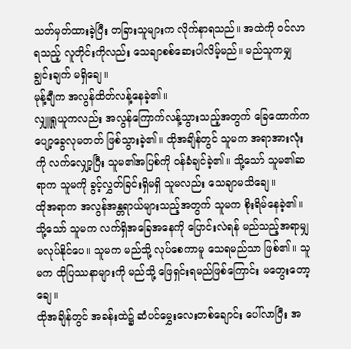သတ်မှတ်ထားခဲ့ပြီး တခြားသူများက လိုက်နာရသည်။ အထဲကို ဝင်လာရသည့် လူတိုင်းကိုလည်း သေချာစစ်ဆေးပါလိမ့်မည်။ မည်သူကမျှ ချွင်းချက် မရှိချေ။
မုန့်ချီက အလွန်ထိတ်လန့်နေခဲ့၏။
လျှူရှုယူကလည်း အလွန်ကြောက်လန့်သွားသည့်အတွက် ခြေထောက်က ပျော့ခွေလုမတတ် ဖြစ်သွားခဲ့၏။ ထိုအချိန်တွင် သူမက အရာအားလုံးကို လက်လျှော့ပြီး သူမ၏အပြစ်ကို ဝန်ခံချင်ခဲ့၏။ သို့သော် သူမ၏ဆရာက သူမကို ခွင့်လွှတ်ခြင်းရှိမရှိ သူမလည်း သေချာမသိချေ။
ထိုအရာက အလွန်အန္တရာယ်များသည့်အတွက် သူမက စိုးရိမ်နေခဲ့၏။ သို့သော် သူမက လက်ရှိအခြေအနေကို ပြောင်းလဲရန် မည်သည့်အရာမျှ မလုပ်နိုင်ပေ။ သူမက မည်သို့ လုပ်စေကာမူ သေရမည်သာ ဖြစ်၏။ သူမက ထိုပြဿနာများကို မည်သို့ ဖြေရှင်းရမည်ဖြစ်ကြောင်း မတွေးတော့ချေ။
ထိုအချိန်တွင် အခန်းထဲ၌ ဆံပင်မွှေးလေးတစ်ချောင်း ပေါ်လာပြီး အ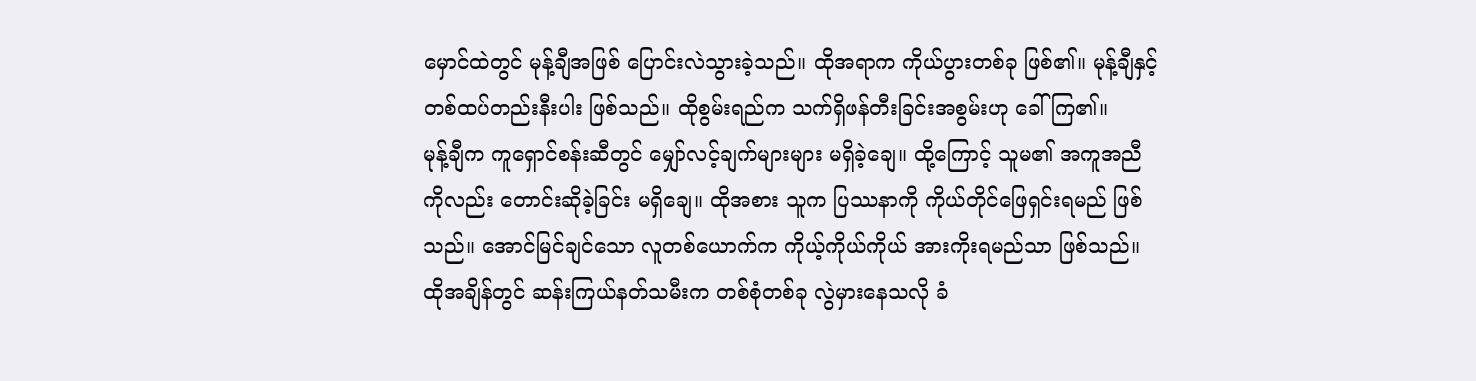မှောင်ထဲတွင် မုန့်ချီအဖြစ် ပြောင်းလဲသွားခဲ့သည်။ ထိုအရာက ကိုယ်ပွားတစ်ခု ဖြစ်၏။ မုန့်ချီနှင့် တစ်ထပ်တည်းနီးပါး ဖြစ်သည်။ ထိုစွမ်းရည်က သက်ရှိဖန်တီးခြင်းအစွမ်းဟု ခေါ်ကြ၏။
မုန့်ချီက ကူရှောင်စန်းဆီတွင် မျှော်လင့်ချက်များများ မရှိခဲ့ချေ။ ထို့ကြောင့် သူမ၏ အကူအညီကိုလည်း တောင်းဆိုခဲ့ခြင်း မရှိချေ။ ထိုအစား သူက ပြဿနာကို ကိုယ်တိုင်ဖြေရှင်းရမည် ဖြစ်သည်။ အောင်မြင်ချင်သော လူတစ်ယောက်က ကိုယ့်ကိုယ်ကိုယ် အားကိုးရမည်သာ ဖြစ်သည်။
ထိုအချိန်တွင် ဆန်းကြယ်နတ်သမီးက တစ်စုံတစ်ခု လွဲမှားနေသလို ခံ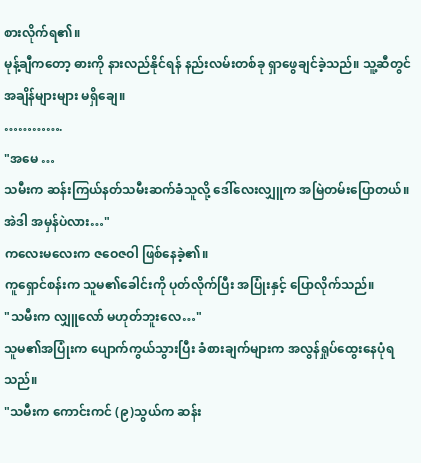စားလိုက်ရ၏။
မုန့်ချီကတော့ ဓားကို နားလည်နိုင်ရန် နည်းလမ်းတစ်ခု ရှာဖွေချင်ခဲ့သည်။ သူ့ဆီတွင် အချိန်များများ မရှိချေ။
………….
"အမေ …
သမီးက ဆန်းကြယ်နတ်သမီးဆက်ခံသူလို့ ဒေါ်လေးလျှူက အမြဲတမ်းပြောတယ်။ အဲဒါ အမှန်ပဲလား…"
ကလေးမလေးက ဇဝေဇဝါ ဖြစ်နေခဲ့၏။
ကူရှောင်စန်းက သူမ၏ခေါင်းကို ပုတ်လိုက်ပြီး အပြုံးနှင့် ပြောလိုက်သည်။
"သမီးက လျှူလော် မဟုတ်ဘူးလေ…"
သူမ၏အပြုံးက ပျောက်ကွယ်သွားပြီး ခံစားချက်များက အလွန်ရှုပ်ထွေးနေပုံရသည်။
"သမီးက ကောင်းကင် (၉)သွယ်က ဆန်း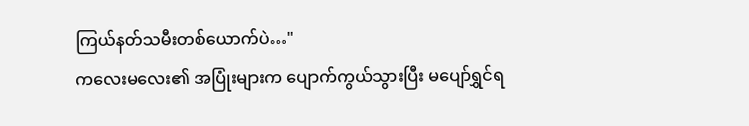ကြယ်နတ်သမီးတစ်ယောက်ပဲ…"
ကလေးမလေး၏ အပြုံးများက ပျောက်ကွယ်သွားပြီး မပျော်ရွှင်ရ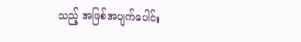သည့် အဖြစ်အပျက်ပေါင်း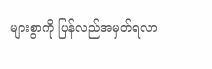များစွာကို ပြန်လည်အမှတ်ရလာ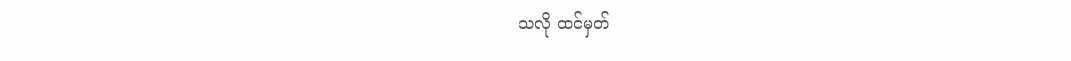သလို ထင်မှတ်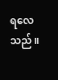ရလေသည်။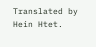Translated by Hein Htet.